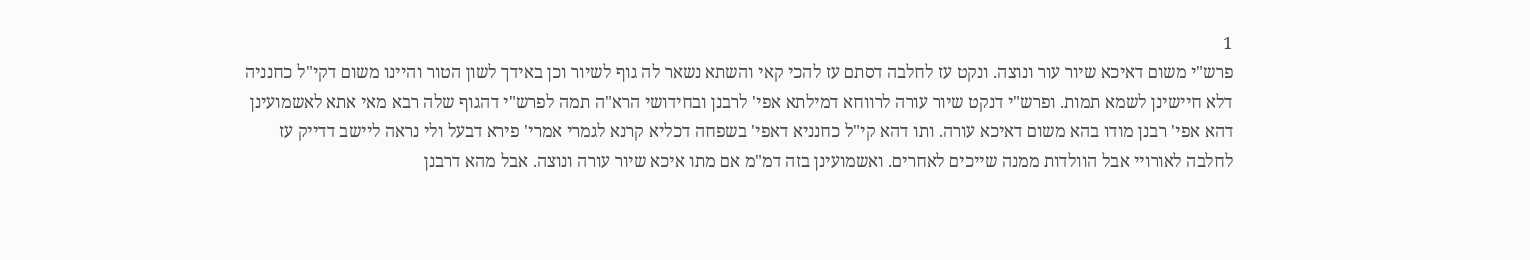1
פרש"י משום דאיכא שיור עור ונוצה. ונקט עז לחלבה דסתם עז להכי קאי והשתא נשאר לה גוף לשיור וכן באידך לשון הטור והיינו משום דקי"ל כחנניה דלא חיישינן לשמא תמות. ופרש"י דנקט שיור עורה לרווחא דמילתא אפי' לרבנן ובחידושי הרא"ה תמה לפרש"י דהגוף שלה רבא מאי אתא לאשמועינן דהא אפי' רבנן מודו בהא משום דאיכא עורה. ותו דהא קי"ל כחנניא דאפי' בשפחה דכליא קרנא לגמרי אמרי' פירא דבעל ולי נראה ליישב דדייק עז לחלבה לאורויי אבל הוולדות ממנה שייכים לאחרים. ואשמועינן בזה דמ"מ אם מתו איכא שיור עורה ונוצה. אבל מהא דרבנן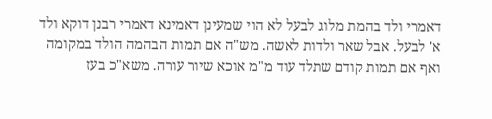דאמרי ולד בהמת מלוג לבעל לא הוי שמעינן דאמינא דאמרי רבנן דוקא ולד א' לבעל. אבל שאר ולדות לאשה. מש"ה אם תמות הבהמה הולד במקומה ואף אם תמות קודם שתלד עוד מ"מ אוכא שיור עורה. משא"כ בעז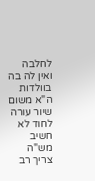לחלבה ואין לה בה בוולדות ה"א משום שיור עורה לחוד לא חשיב מש"ה צריך רב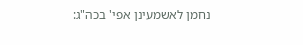נחמן לאשמעינן אפי' בכה"ג: